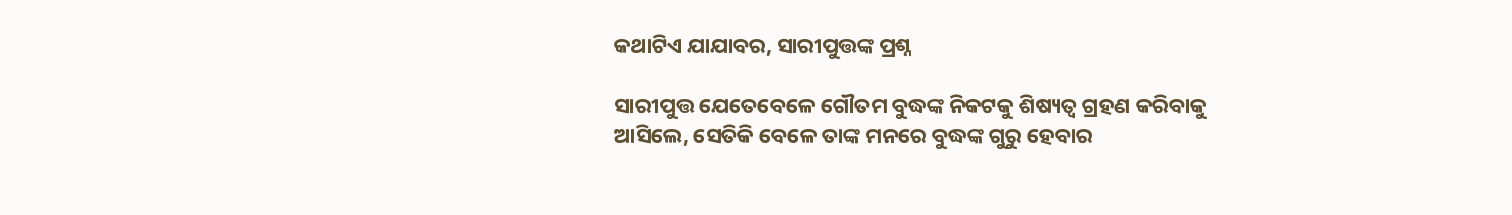କଥାଟିଏ ଯାଯାବର, ସାରୀପୁତ୍ତଙ୍କ ପ୍ରଶ୍ନ

ସାରୀପୁତ୍ତ ଯେତେବେଳେ ଗୌତମ ବୁଦ୍ଧଙ୍କ ନିକଟକୁ ଶିଷ୍ୟତ୍ବ ଗ୍ରହଣ କରିବାକୁ ଆସିଲେ, ସେତିକି ବେଳେ ତାଙ୍କ ମନରେ ବୁଦ୍ଧଙ୍କ ଗୁରୁ ହେବାର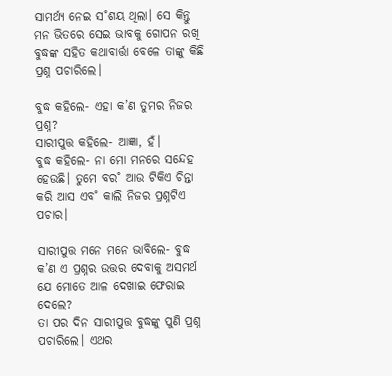ସାମର୍ଥ୍ୟ ନେଇ ସ˚ଶୟ ଥିଲା। ସେ କିନ୍ତୁ ମନ ଭିତରେ ସେଇ ଭାବକୁ ଗୋପନ ରଖି ବୁଦ୍ଧଙ୍କ ସହିତ କଥାବାର୍ତ୍ତା ବେଳେ ତାଙ୍କୁ କିଛି ପ୍ରଶ୍ନ ପଚାରିଲେ।

ବୁଦ୍ଧ କହିଲେ- ଏହା କ’ଣ ତୁମର ନିଜର ପ୍ରଶ୍ନ?
ସାରୀପୁତ୍ତ କହିଲେ- ଆଜ୍ଞା, ହଁ।
ବୁଦ୍ଧ କହିଲେ- ନା ମୋ ମନରେ ସନ୍ଦେହ ହେଉଛି। ତୁମେ ବର˚ ଆଉ ଟିକିଏ ଚିନ୍ତା କରି ଆସ ଏବ˚ କାଲି ନିଜର ପ୍ରଶ୍ନଟିଏ ପଚାର।

ସାରୀପୁତ୍ତ ମନେ ମନେ ଭାବିଲେ- ବୁଦ୍ଧ କ’ଣ ଏ ପ୍ରଶ୍ନର ଉତ୍ତର ଦେବାକୁ ଅସମର୍ଥ ଯେ ମୋତେ ଆଳ ଦେଖାଇ ଫେରାଇ ଦେଲେ?
ତା ପର ଦିନ ସାରୀପୁତ୍ତ ବୁଦ୍ଧଙ୍କୁ ପୁଣି ପ୍ରଶ୍ନ ପଚାରିଲେ। ଏଥର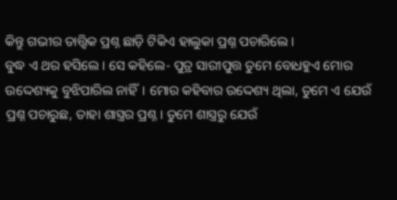କିନ୍ତୁ ଗଭୀର ତାତ୍ତ୍ବିକ ପ୍ରଶ୍ନ ଛାଡ଼ି ଟିକିଏ ହାଲୁକା ପ୍ରଶ୍ନ ପଚାରିଲେ।
ବୁଦ୍ଧ ଏ ଥର ହସିଲେ। ସେ କହିଲେ- ପୁତ୍ର ସାରୀପୁତ୍ତ ତୁମେ ବୋଧହୁଏ ମୋର ଉଦ୍ଦେଶ୍ୟକୁ ବୁଝିପାରିଲ ନାହିଁ। ମୋର କହିବାର ଉଦ୍ଦେଶ୍ୟ ଥିଲା, ତୁମେ ଏ ଯେଉଁ ପ୍ରଶ୍ନ ପଚାରୁଛ, ତାହା ଶାସ୍ତ୍ରର ପ୍ରଶ୍ନ। ତୁମେ ଶାସ୍ତ୍ରରୁ ଯେଉଁ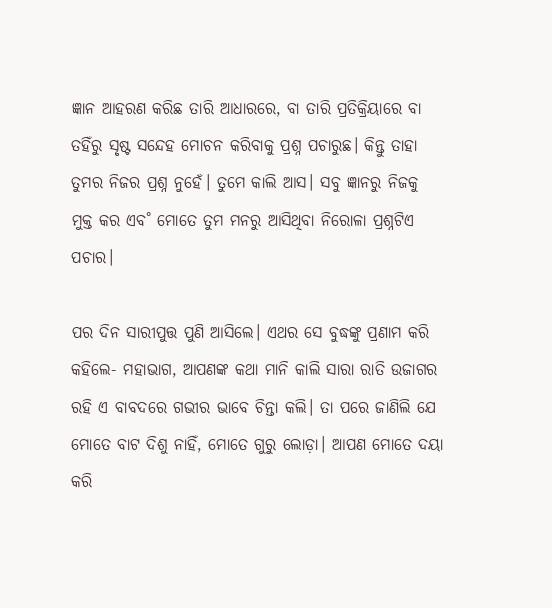ଜ୍ଞାନ ଆହରଣ କରିଛ ତାରି ଆଧାରରେ, ବା ତାରି ପ୍ରତିକ୍ରିୟାରେ ବା ତହିଁରୁ ସୃଷ୍ଟ ସନ୍ଦେହ ମୋଚନ କରିବାକୁ ପ୍ରଶ୍ନ ପଚାରୁଛ। କିନ୍ତୁ ତାହା ତୁମର ନିଜର ପ୍ରଶ୍ନ ନୁହେଁ। ତୁମେ କାଲି ଆସ। ସବୁ ଜ୍ଞାନରୁ ନିଜକୁ ମୁକ୍ତ କର ଏବ˚ ମୋତେ ତୁମ ମନରୁ ଆସିଥିବା ନିରୋଳା ପ୍ରଶ୍ନଟିଏ ପଚାର।

ପର ଦିନ ସାରୀପୁତ୍ତ ପୁଣି ଆସିଲେ। ଏଥର ସେ ବୁଦ୍ଧଙ୍କୁ ପ୍ରଣାମ କରି କହିଲେ- ମହାଭାଗ, ଆପଣଙ୍କ କଥା ମାନି କାଲି ସାରା ରାତି ଉଜାଗର ରହି ଏ ବାବଦରେ ଗଭୀର ଭାବେ ଚିନ୍ତା କଲି। ତା ପରେ ଜାଣିଲି ଯେ ମୋତେ ବାଟ ଦିଶୁ ନାହିଁ, ମୋତେ ଗୁରୁ ଲୋଡ଼ା। ଆପଣ ମୋତେ ଦୟା କରି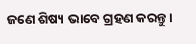ଜଣେ ଶିଷ୍ୟ ଭାବେ ଗ୍ରହଣ କରନ୍ତୁ।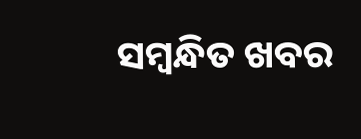ସମ୍ବନ୍ଧିତ ଖବର